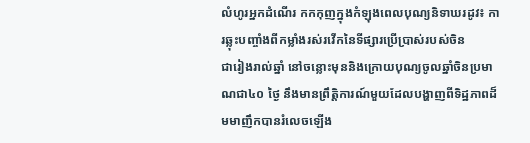លំហូរអ្នកដំណើរ កកកុញក្នុងកំឡុងពេលបុណ្យនិទាឃរដូវ៖ ការឆ្លុះបញ្ចាំងពីកម្លាំងរស់រវើកនៃទីផ្សារប្រើប្រាស់របស់ចិន
ជារៀងរាល់ឆ្នាំ នៅចន្លោះមុននិងក្រោយបុណ្យចូលឆ្នាំចិនប្រមាណជា៤០ ថ្ងៃ នឹងមានព្រឹត្តិការណ៍មួយដែលបង្ហាញពីទិដ្ឋភាពដ៏មមាញឹកបានរំលេចឡើង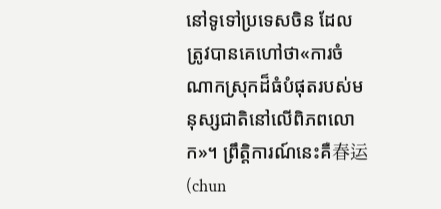នៅទូទៅប្រទេសចិន ដែលត្រូវបានគេហៅថា«ការចំណាកស្រុកដ៏ធំបំផុតរបស់មនុស្សជាតិនៅលើពិភពលោក»។ ព្រឹត្តិការណ៍នេះគឺ春运(chun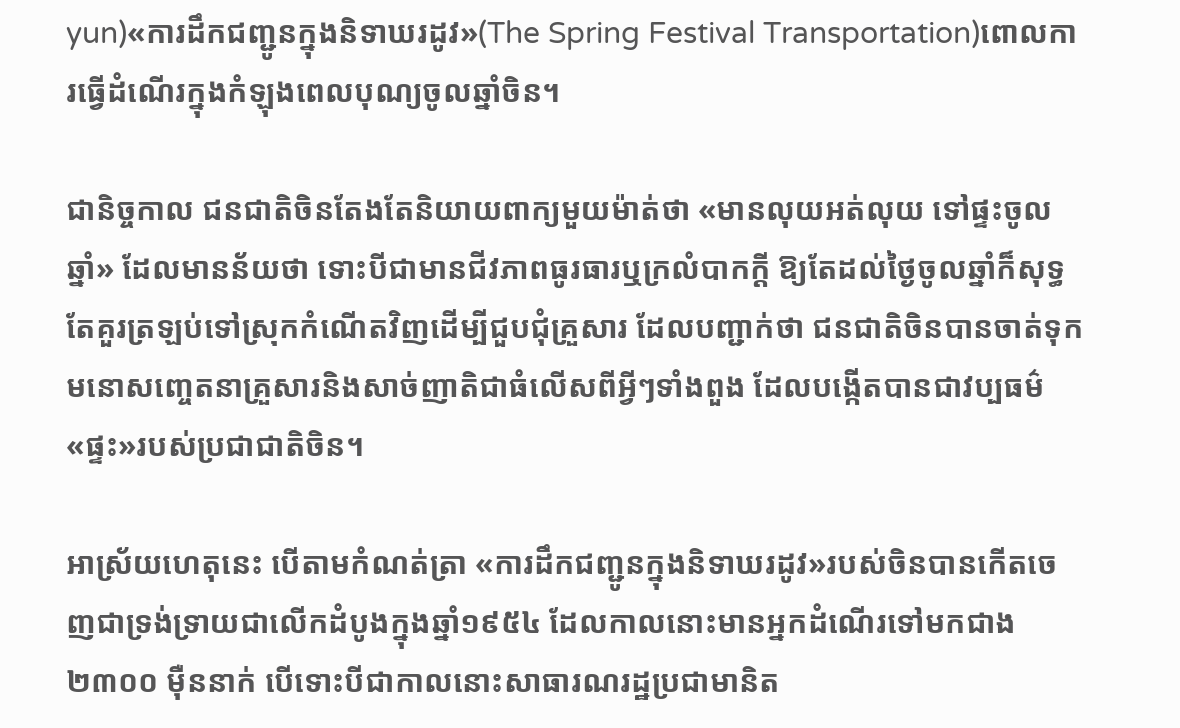yun)«ការដឹកជញ្ជូនក្នុងនិទាឃរដូវ»(The Spring Festival Transportation)ពោលការធ្វើដំណើរក្នុងកំឡុងពេលបុណ្យចូលឆ្នាំចិន។

ជានិច្ចកាល ជនជាតិចិនតែងតែនិយាយពាក្យមួយម៉ាត់ថា «មានលុយអត់លុយ ទៅផ្ទះចូលឆ្នាំ» ដែលមានន័យថា ទោះបីជាមានជីវភាពធូរធារឬក្រលំបាកក្តី ឱ្យតែដល់ថ្ងៃចូលឆ្នាំក៏សុទ្ធតែគួរត្រឡប់ទៅស្រុកកំណើតវិញដើម្បីជួបជុំគ្រួសារ ដែលបញ្ជាក់ថា ជនជាតិចិនបានចាត់ទុកមនោសញ្ចេតនាគ្រួសារនិងសាច់ញាតិជាធំលើសពីអ្វីៗទាំងពួង ដែលបង្កើតបានជាវប្បធម៌«ផ្ទះ»របស់ប្រជាជាតិចិន។

អាស្រ័យហេតុនេះ បើតាមកំណត់ត្រា «ការដឹកជញ្ជូនក្នុងនិទាឃរដូវ»របស់ចិនបានកើតចេញជាទ្រង់ទ្រាយជាលើកដំបូងក្នុងឆ្នាំ១៩៥៤ ដែលកាលនោះមានអ្នកដំណើរទៅមកជាង២៣០០ ម៉ឺននាក់ បើទោះបីជាកាលនោះសាធារណរដ្ឋប្រជាមានិត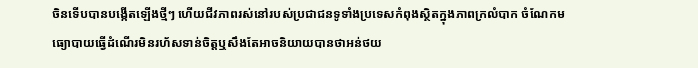ចិនទើបបានបង្កើតឡើងថ្មីៗ ហើយជីវភាពរស់នៅរបស់ប្រជាជនទូទាំងប្រទេសកំពុងស្ថិតក្នុងភាពក្រលំបាក ចំណែកមធ្យោបាយធ្វើដំណើរមិនរហ័សទាន់ចិត្តឬសឹងតែអាចនិយាយបានថាអន់ថយ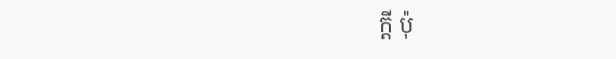ក្តី ប៉ុ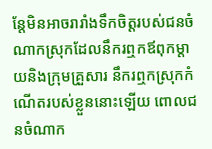ន្តែមិនអាចរារាំងទឹកចិត្តរបស់ជនចំណាកស្រុកដែលនឹករឮកឪពុកម្តាយនិងក្រុមគ្រួសារ នឹករឮកស្រុកកំណើតរបស់ខ្លួននោះឡើយ ពោលជនចំណាក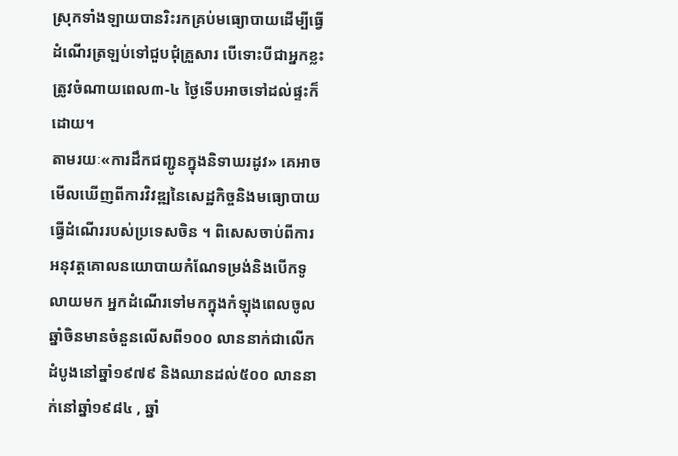ស្រុកទាំងឡាយបានរិះរកគ្រប់មធ្យោបាយដើម្បីធ្វើដំណើរត្រឡប់ទៅជួបជុំគ្រួសារ បើទោះបីជាអ្នកខ្លះត្រូវចំណាយពេល៣-៤ ថ្ងៃទើបអាចទៅដល់ផ្ទះក៏ដោយ។
តាមរយៈ«ការដឹកជញ្ជូនក្នុងនិទាឃរដូវ» គេអាចមើលឃើញពីការវិវឌ្ឍនៃសេដ្ឋកិច្ចនិងមធ្យោបាយធ្វើដំណើររបស់ប្រទេសចិន ។ ពិសេសចាប់ពីការអនុវត្តគោលនយោបាយកំណែទម្រង់និងបើកទូលាយមក អ្នកដំណើរទៅមកក្នុងកំឡុងពេលចូលឆ្នាំចិនមានចំនួនលើសពី១០០ លាននាក់ជាលើកដំបូងនៅឆ្នាំ១៩៧៩ និងឈានដល់៥០០ លាននាក់នៅឆ្នាំ១៩៨៤ , ឆ្នាំ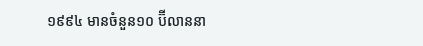១៩៩៤ មានចំនួន១០ ប៊ីលាននា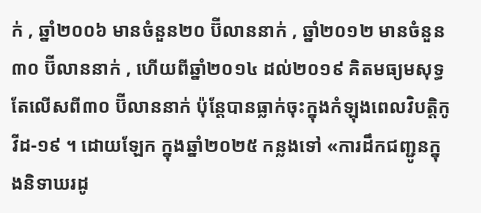ក់ , ឆ្នាំ២០០៦ មានចំនួន២០ ប៊ីលាននាក់ , ឆ្នាំ២០១២ មានចំនួន៣០ ប៊ីលាននាក់ , ហើយពីឆ្នាំ២០១៤ ដល់២០១៩ គិតមធ្យមសុទ្ធតែលើសពី៣០ ប៊ីលាននាក់ ប៉ុន្តែបានធ្លាក់ចុះក្នុងកំឡុងពេលវិបត្តិកូវីដ-១៩ ។ ដោយឡែក ក្នុងឆ្នាំ២០២៥ កន្លងទៅ «ការដឹកជញ្ជូនក្នុងនិទាឃរដូ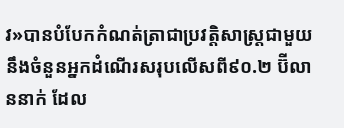វ»បានបំបែកកំណត់ត្រាជាប្រវត្តិសាស្ត្រជាមួយនឹងចំនួនអ្នកដំណើរសរុបលើសពី៩០.២ ប៊ីលាននាក់ ដែល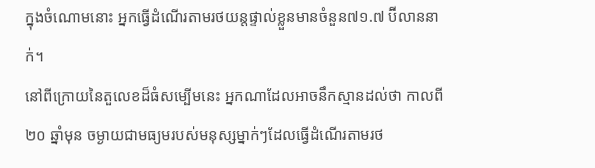ក្នុងចំណោមនោះ អ្នកធ្វើដំណើរតាមរថយន្តផ្ទាល់ខ្លួនមានចំនួន៧១.៧ ប៊ីលាននាក់។
នៅពីក្រោយនៃតួលេខដ៏ធំសម្បើមនេះ អ្នកណាដែលអាចនឹកស្មានដល់ថា កាលពី២០ ឆ្នាំមុន ចម្ងាយជាមធ្យមរបស់មនុស្សម្នាក់ៗដែលធ្វើដំណើរតាមរថ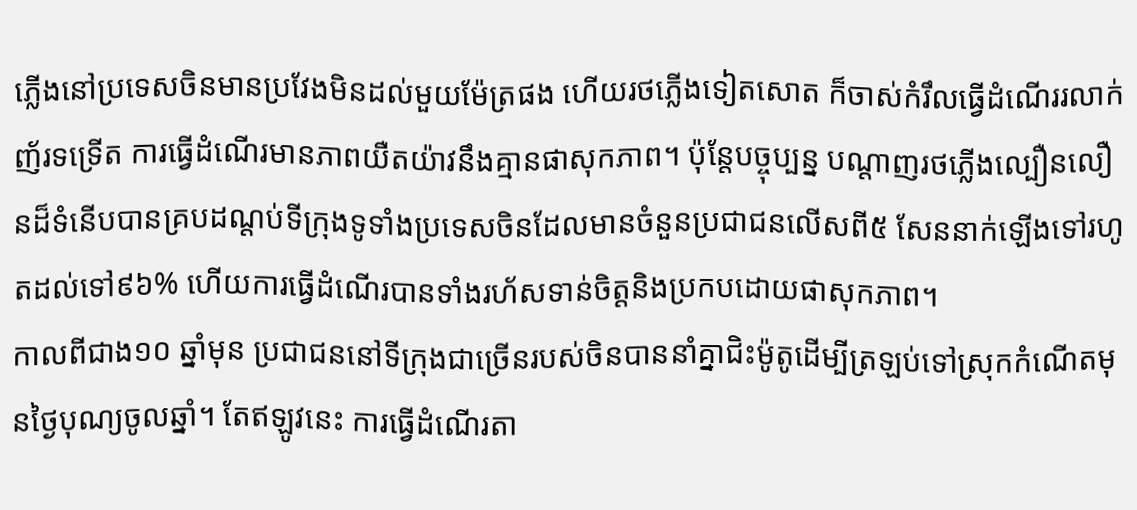ភ្លើងនៅប្រទេសចិនមានប្រវែងមិនដល់មួយម៉ែត្រផង ហើយរថភ្លើងទៀតសោត ក៏ចាស់កំរឹលធ្វើដំណើររលាក់ញ័រទទ្រើត ការធ្វើដំណើរមានភាពយឺតយ៉ាវនឹងគ្មានផាសុកភាព។ ប៉ុន្តែបច្ចុប្បន្ន បណ្តាញរថភ្លើងល្បឿនលឿនដ៏ទំនើបបានគ្របដណ្តប់ទីក្រុងទូទាំងប្រទេសចិនដែលមានចំនួនប្រជាជនលើសពី៥ សែននាក់ឡើងទៅរហូតដល់ទៅ៩៦% ហើយការធ្វើដំណើរបានទាំងរហ័សទាន់ចិត្តនិងប្រកបដោយផាសុកភាព។
កាលពីជាង១០ ឆ្នាំមុន ប្រជាជននៅទីក្រុងជាច្រើនរបស់ចិនបាននាំគ្នាជិះម៉ូតូដើម្បីត្រឡប់ទៅស្រុកកំណើតមុនថ្ងៃបុណ្យចូលឆ្នាំ។ តែឥឡូវនេះ ការធ្វើដំណើរតា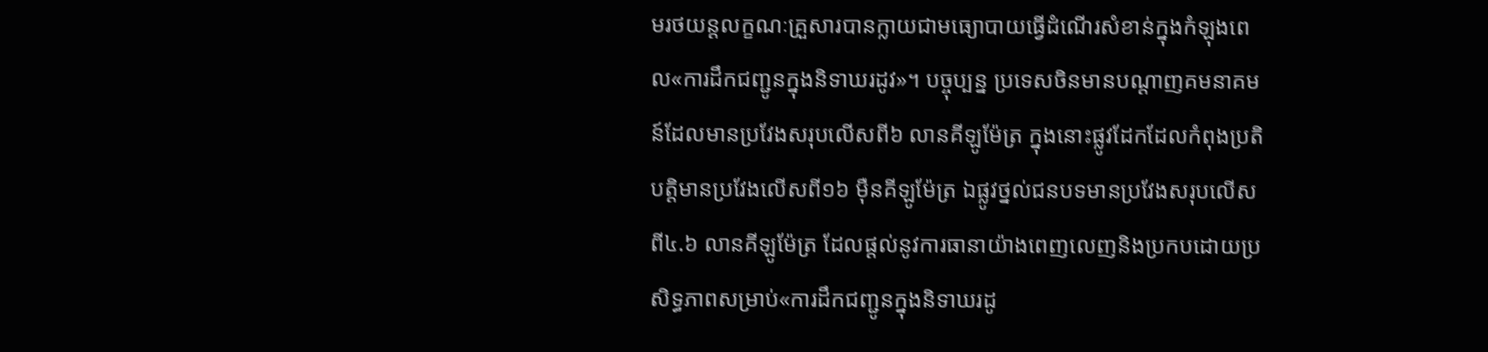មរថយន្តលក្ខណៈគ្រួសារបានក្លាយជាមធ្យោបាយធ្វើដំណើរសំខាន់ក្នុងកំឡុងពេល«ការដឹកជញ្ជូនក្នុងនិទាឃរដូវ»។ បច្ចុប្បន្ន ប្រទេសចិនមានបណ្តាញគមនាគមន៍ដែលមានប្រវែងសរុបលើសពី៦ លានគីឡូម៉ែត្រ ក្នុងនោះផ្លូវដែកដែលកំពុងប្រតិបត្តិមានប្រវែងលើសពី១៦ ម៉ឺនគីឡូម៉ែត្រ ឯផ្លូវថ្នល់ជនបទមានប្រវែងសរុបលើសពី៤.៦ លានគីឡូម៉ែត្រ ដែលផ្តល់នូវការធានាយ៉ាងពេញលេញនិងប្រកបដោយប្រសិទ្ធភាពសម្រាប់«ការដឹកជញ្ជូនក្នុងនិទាឃរដូ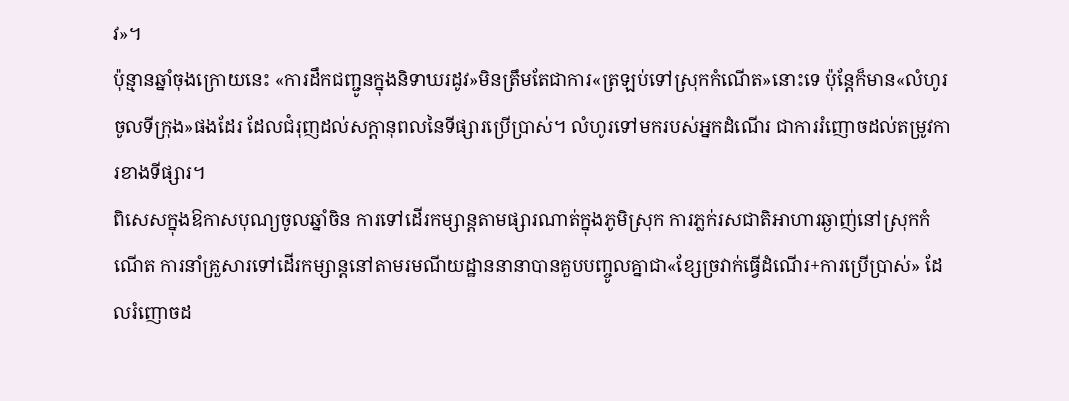វ»។
ប៉ុន្មានឆ្នាំចុងក្រោយនេះ «ការដឹកជញ្ជូនក្នុងនិទាឃរដូវ»មិនត្រឹមតែជាការ«ត្រឡប់ទៅស្រុកកំណើត»នោះទេ ប៉ុន្តែក៏មាន«លំហូរចូលទីក្រុង»ផងដែរ ដែលជំរុញដល់សក្តានុពលនៃទីផ្សារប្រើប្រាស់។ លំហូរទៅមករបស់អ្នកដំណើរ ជាការរំញោចដល់តម្រូវការខាងទីផ្សារ។
ពិសេសក្នុងឱកាសបុណ្យចូលឆ្នាំចិន ការទៅដើរកម្សាន្តតាមផ្សារណាត់ក្នុងភូមិស្រុក ការភ្លក់រសជាតិអាហារឆ្ងាញ់នៅស្រុកកំណើត ការនាំគ្រួសារទៅដើរកម្សាន្តនៅតាមរមណីយដ្ឋាននានាបានគួបបញ្ចូលគ្នាជា«ខ្សែច្រវាក់ធ្វើដំណើរ+ការប្រើប្រាស់» ដែលរំញោចដ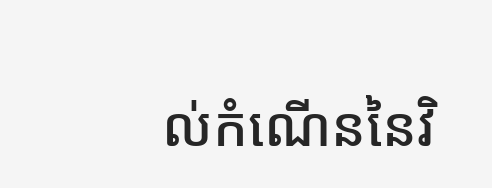ល់កំណើននៃវិ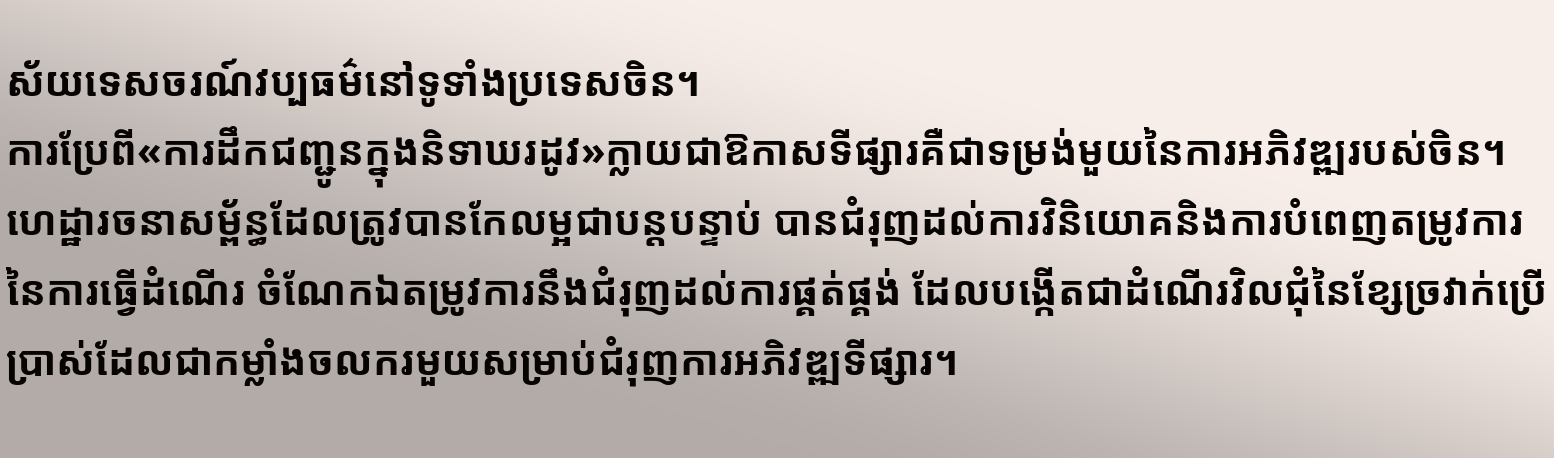ស័យទេសចរណ៍វប្បធម៌នៅទូទាំងប្រទេសចិន។
ការប្រែពី«ការដឹកជញ្ជូនក្នុងនិទាឃរដូវ»ក្លាយជាឱកាសទីផ្សារគឺជាទម្រង់មួយនៃការអភិវឌ្ឍរបស់ចិន។
ហេដ្ឋារចនាសម្ព័ន្ធដែលត្រូវបានកែលម្អជាបន្តបន្ទាប់ បានជំរុញដល់ការវិនិយោគនិងការបំពេញតម្រូវការនៃការធ្វើដំណើរ ចំណែកឯតម្រូវការនឹងជំរុញដល់ការផ្គត់ផ្គង់ ដែលបង្កើតជាដំណើរវិលជុំនៃខ្សែច្រវាក់ប្រើប្រាស់ដែលជាកម្លាំងចលករមួយសម្រាប់ជំរុញការអភិវឌ្ឍទីផ្សារ។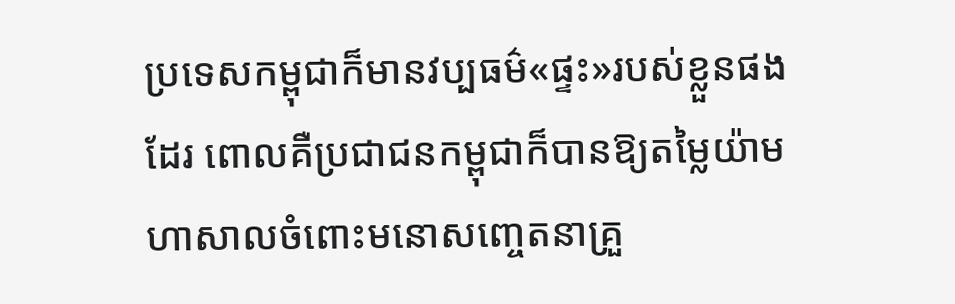ប្រទេសកម្ពុជាក៏មានវប្បធម៌«ផ្ទះ»របស់ខ្លួនផងដែរ ពោលគឺប្រជាជនកម្ពុជាក៏បានឱ្យតម្លៃយ៉ាមហាសាលចំពោះមនោសញ្ចេតនាគ្រួ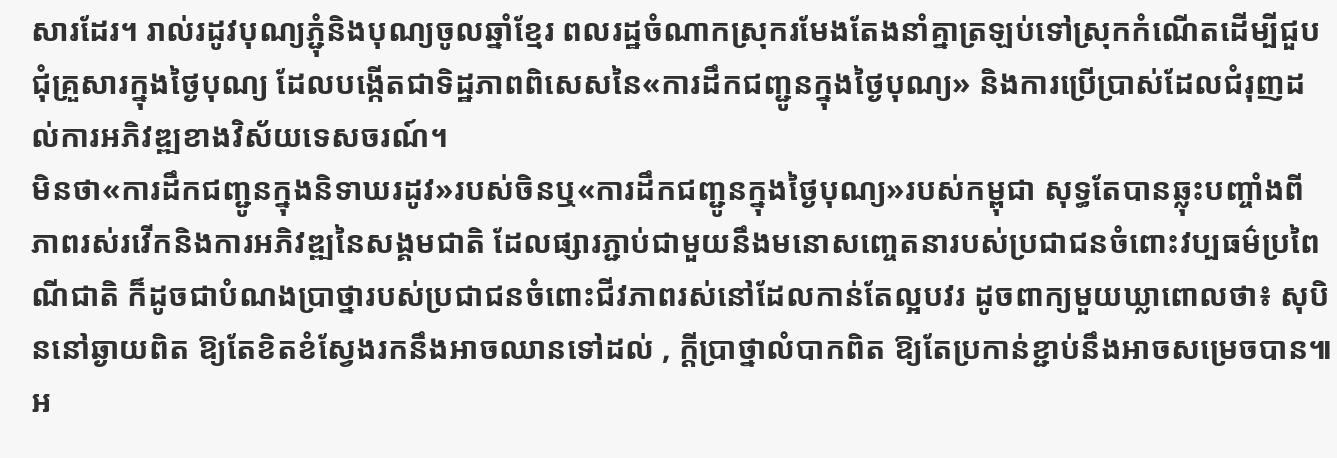សារដែរ។ រាល់រដូវបុណ្យភ្ជុំនិងបុណ្យចូលឆ្នាំខ្មែរ ពលរដ្ឋចំណាកស្រុករមែងតែងនាំគ្នាត្រឡប់ទៅស្រុកកំណើតដើម្បីជួបជុំគ្រួសារក្នុងថ្ងៃបុណ្យ ដែលបង្កើតជាទិដ្ឋភាពពិសេសនៃ«ការដឹកជញ្ជូនក្នុងថ្ងៃបុណ្យ» និងការប្រើប្រាស់ដែលជំរុញដល់ការអភិវឌ្ឍខាងវិស័យទេសចរណ៍។
មិនថា«ការដឹកជញ្ជូនក្នុងនិទាឃរដូវ»របស់ចិនឬ«ការដឹកជញ្ជូនក្នុងថ្ងៃបុណ្យ»របស់កម្ពុជា សុទ្ធតែបានឆ្លុះបញ្ចាំងពីភាពរស់រវើកនិងការអភិវឌ្ឍនៃសង្គមជាតិ ដែលផ្សារភ្ជាប់ជាមួយនឹងមនោសញ្ចេតនារបស់ប្រជាជនចំពោះវប្បធម៌ប្រពៃណីជាតិ ក៏ដូចជាបំណងប្រាថ្នារបស់ប្រជាជនចំពោះជីវភាពរស់នៅដែលកាន់តែល្អបវរ ដូចពាក្យមួយឃ្លាពោលថា៖ សុបិននៅឆ្ងាយពិត ឱ្យតែខិតខំស្វែងរកនឹងអាចឈានទៅដល់ , ក្តីប្រាថ្នាលំបាកពិត ឱ្យតែប្រកាន់ខ្ជាប់នឹងអាចសម្រេចបាន៕
អ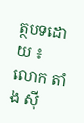ត្ថបទដោយ ៖ លោក តាំង ស៊ី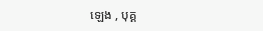ឡេង , បុគ្គ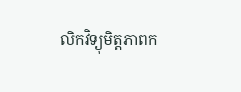លិកវិទ្យុមិត្តភាពក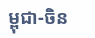ម្ពុជា-ចិន